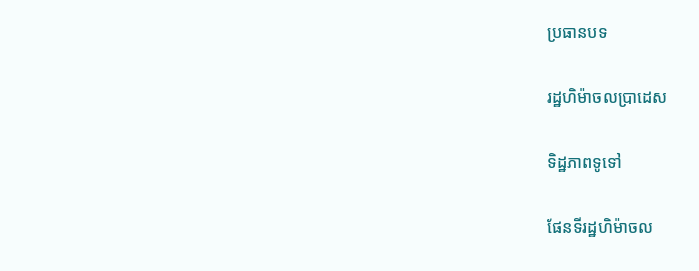ប្រធានបទ

រដ្ឋហិម៉ាចលប្រាដេស

ទិដ្ឋភាពទូទៅ

ផែនទីរដ្ឋហិម៉ាចល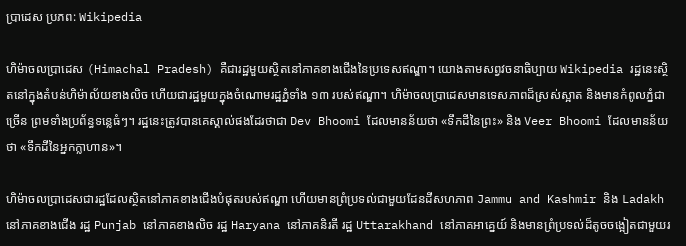ប្រាដេស ប្រភព: Wikipedia

ហិម៉ាចលប្រាដេស (Himachal Pradesh) គឺជារដ្ឋមួយស្ថិតនៅភាគខាងជើងនៃប្រទេសឥណ្ឌា។ យោងតាមសព្វវចនាធិប្បាយ Wikipedia រដ្ឋនេះស្ថិតនៅក្នុងតំបន់ហិម៉ាល័យខាងលិច ហើយជារដ្ឋមួយក្នុងចំណោមរដ្ឋភ្នំទាំង ១៣ របស់ឥណ្ឌា។ ហិម៉ាចលប្រាដេសមានទេសភាពដ៏ស្រស់ស្អាត និងមានកំពូលភ្នំជាច្រើន ព្រមទាំងប្រព័ន្ធទន្លេធំៗ។ រដ្ឋនេះត្រូវបានគេស្គាល់ផងដែរថាជា Dev Bhoomi ដែលមានន័យថា «ទឹកដីនៃព្រះ» និង Veer Bhoomi ដែលមានន័យថា «ទឹកដីនៃអ្នកក្លាហាន»។

ហិម៉ាចលប្រាដេសជារដ្ឋដែលស្ថិតនៅភាគខាងជើងបំផុតរបស់ឥណ្ឌា ហើយមានព្រំប្រទល់ជាមួយដែនដីសហភាព Jammu and Kashmir និង Ladakh នៅភាគខាងជើង រដ្ឋ Punjab នៅភាគខាងលិច រដ្ឋ Haryana នៅភាគនិរតី រដ្ឋ Uttarakhand នៅភាគអាគ្នេយ៍ និងមានព្រំប្រទល់ដ៏តូចចង្អៀតជាមួយរ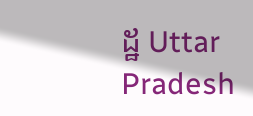ដ្ឋ Uttar Pradesh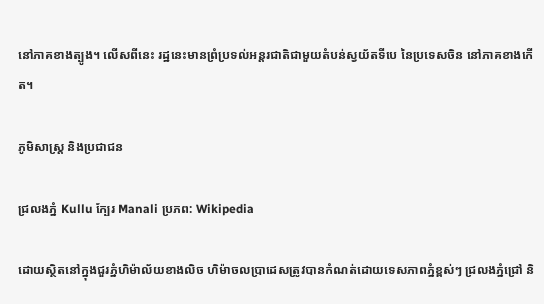នៅភាគខាងត្បូង។ លើសពីនេះ រដ្ឋនេះមានព្រំប្រទល់អន្តរជាតិជាមួយតំបន់ស្វយ័តទីបេ នៃប្រទេសចិន នៅភាគខាងកើត។

ភូមិសាស្ត្រ និងប្រជាជន

ជ្រលងភ្នំ Kullu ក្បែរ Manali ប្រភព: Wikipedia

ដោយស្ថិតនៅក្នុងជួរភ្នំហិម៉ាល័យខាងលិច ហិម៉ាចលប្រាដេសត្រូវបានកំណត់ដោយទេសភាពភ្នំខ្ពស់ៗ ជ្រលងភ្នំជ្រៅ និ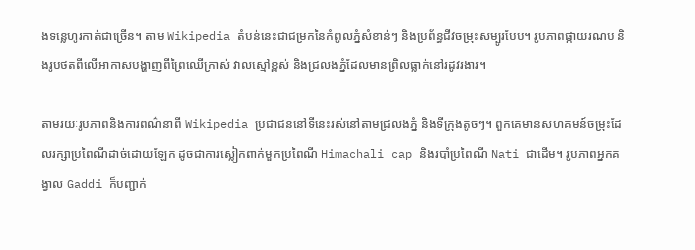ងទន្លេហូរកាត់ជាច្រើន។ តាម Wikipedia តំបន់នេះជាជម្រកនៃកំពូលភ្នំសំខាន់ៗ និងប្រព័ន្ធជីវចម្រុះសម្បូរបែប។ រូបភាពផ្កាយរណប និងរូបថតពីលើអាកាសបង្ហាញពីព្រៃឈើក្រាស់ វាលស្មៅខ្ពស់ និងជ្រលងភ្នំដែលមានព្រិលធ្លាក់នៅរដូវរងារ។

តាមរយៈរូបភាពនិងការពណ៌នាពី Wikipedia ប្រជាជននៅទីនេះរស់នៅតាមជ្រលងភ្នំ និងទីក្រុងតូចៗ។ ពួកគេមានសហគមន៍ចម្រុះដែលរក្សាប្រពៃណីដាច់ដោយឡែក ដូចជាការស្លៀកពាក់មួកប្រពៃណី Himachali cap និងរបាំប្រពៃណី Nati ជាដើម។ រូបភាពអ្នកគង្វាល Gaddi ក៏បញ្ជាក់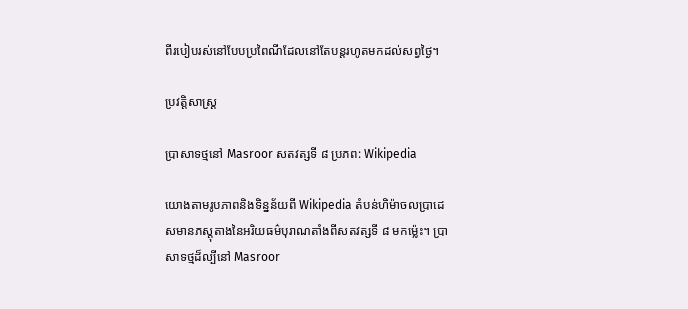ពីរបៀបរស់នៅបែបប្រពៃណីដែលនៅតែបន្តរហូតមកដល់សព្វថ្ងៃ។

ប្រវត្តិសាស្ត្រ

ប្រាសាទថ្មនៅ Masroor សតវត្សទី ៨ ប្រភព: Wikipedia

យោងតាមរូបភាពនិងទិន្នន័យពី Wikipedia តំបន់ហិម៉ាចលប្រាដេសមានភស្តុតាងនៃអរិយធម៌បុរាណតាំងពីសតវត្សទី ៨ មកម្ល៉េះ។ ប្រាសាទថ្មដ៏ល្បីនៅ Masroor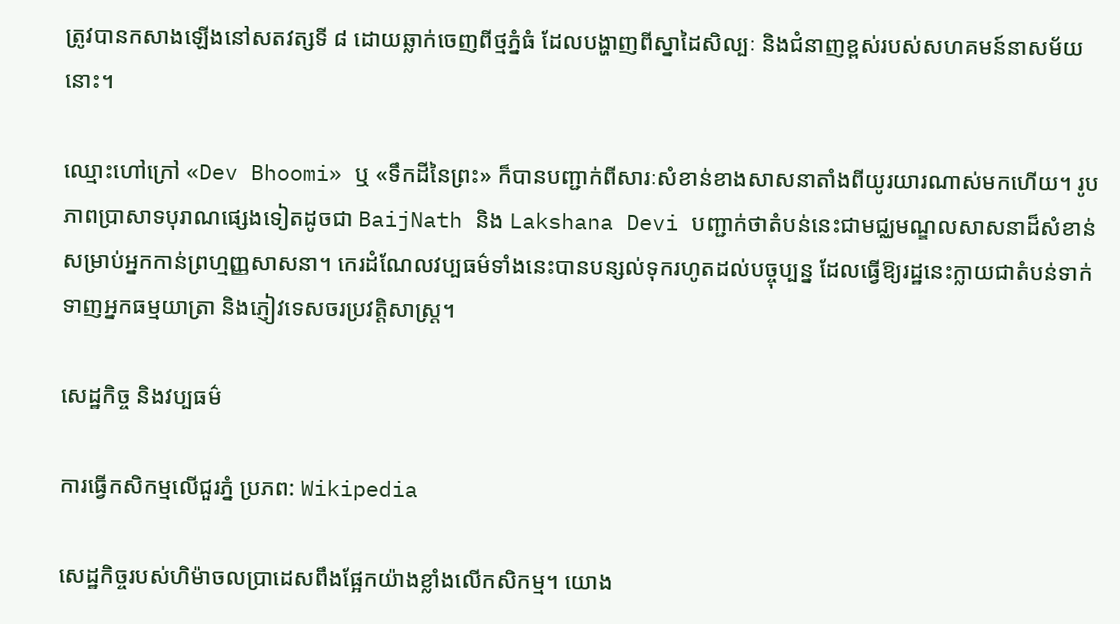ត្រូវបានកសាងឡើងនៅសតវត្សទី ៨ ដោយឆ្លាក់ចេញពីថ្មភ្នំធំ ដែលបង្ហាញពីស្នាដៃសិល្បៈ និងជំនាញខ្ពស់របស់សហគមន៍នាសម័យនោះ។

ឈ្មោះហៅក្រៅ «Dev Bhoomi» ឬ «ទឹកដីនៃព្រះ» ក៏បានបញ្ជាក់ពីសារៈសំខាន់ខាងសាសនាតាំងពីយូរយារណាស់មកហើយ។ រូបភាពប្រាសាទបុរាណផ្សេងទៀតដូចជា BaijNath និង Lakshana Devi បញ្ជាក់ថាតំបន់នេះជាមជ្ឈមណ្ឌលសាសនាដ៏សំខាន់សម្រាប់អ្នកកាន់ព្រហ្មញ្ញសាសនា។ កេរដំណែលវប្បធម៌ទាំងនេះបានបន្សល់ទុករហូតដល់បច្ចុប្បន្ន ដែលធ្វើឱ្យរដ្ឋនេះក្លាយជាតំបន់ទាក់ទាញអ្នកធម្មយាត្រា និងភ្ញៀវទេសចរប្រវត្តិសាស្ត្រ។

សេដ្ឋកិច្ច និងវប្បធម៌

ការធ្វើកសិកម្មលើជួរភ្នំ ប្រភព: Wikipedia

សេដ្ឋកិច្ចរបស់ហិម៉ាចលប្រាដេសពឹងផ្អែកយ៉ាងខ្លាំងលើកសិកម្ម។ យោង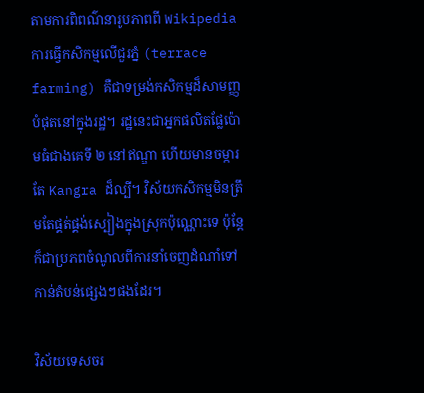តាមការពិពណ៌នារូបភាពពី Wikipedia ការធ្វើកសិកម្មលើជួរភ្នំ (terrace farming) គឺជាទម្រង់កសិកម្មដ៏សាមញ្ញបំផុតនៅក្នុងរដ្ឋ។ រដ្ឋនេះជាអ្នកផលិតផ្លែប៉ោមធំជាងគេទី ២ នៅឥណ្ឌា ហើយមានចម្ការតែ Kangra ដ៏ល្បី។ វិស័យកសិកម្មមិនត្រឹមតែផ្គត់ផ្គង់ស្បៀងក្នុងស្រុកប៉ុណ្ណោះទេ ប៉ុន្តែក៏ជាប្រភពចំណូលពីការនាំចេញដំណាំទៅកាន់តំបន់ផ្សេងៗផងដែរ។

វិស័យទេសចរ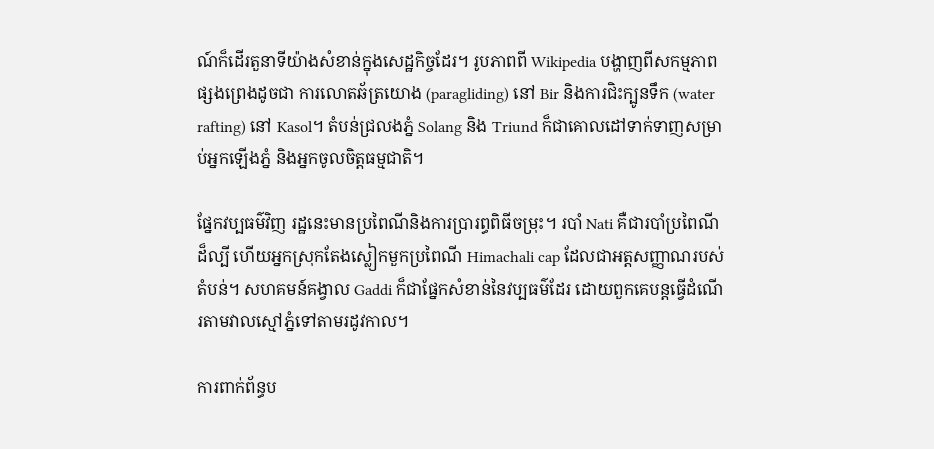ណ៍ក៏ដើរតួនាទីយ៉ាងសំខាន់ក្នុងសេដ្ឋកិច្ចដែរ។ រូបភាពពី Wikipedia បង្ហាញពីសកម្មភាពផ្សងព្រេងដូចជា ការលោតឆ័ត្រយោង (paragliding) នៅ Bir និងការជិះក្បូនទឹក (water rafting) នៅ Kasol។ តំបន់ជ្រលងភ្នំ Solang និង Triund ក៏ជាគោលដៅទាក់ទាញសម្រាប់អ្នកឡើងភ្នំ និងអ្នកចូលចិត្តធម្មជាតិ។

ផ្នែកវប្បធម៌វិញ រដ្ឋនេះមានប្រពៃណីនិងការប្រារព្ធពិធីចម្រុះ។ របាំ Nati គឺជារបាំប្រពៃណីដ៏ល្បី ហើយអ្នកស្រុកតែងស្លៀកមួកប្រពៃណី Himachali cap ដែលជាអត្តសញ្ញាណរបស់តំបន់។ សហគមន៍គង្វាល Gaddi ក៏ជាផ្នែកសំខាន់នៃវប្បធម៌ដែរ ដោយពួកគេបន្តធ្វើដំណើរតាមវាលស្មៅភ្នំទៅតាមរដូវកាល។

ការពាក់ព័ន្ធប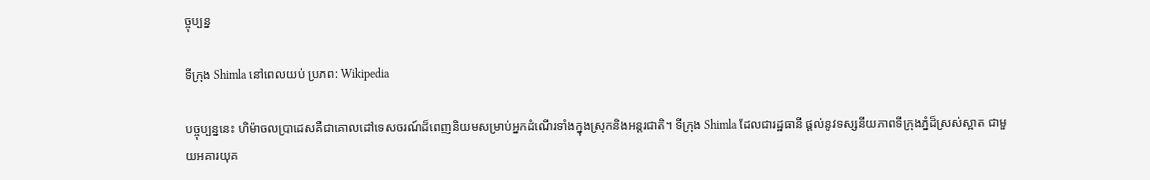ច្ចុប្បន្ន

ទីក្រុង Shimla នៅពេលយប់ ប្រភព: Wikipedia

បច្ចុប្បន្ននេះ ហិម៉ាចលប្រាដេសគឺជាគោលដៅទេសចរណ៍ដ៏ពេញនិយមសម្រាប់អ្នកដំណើរទាំងក្នុងស្រុកនិងអន្តរជាតិ។ ទីក្រុង Shimla ដែលជារដ្ឋធានី ផ្ដល់នូវទស្សនីយភាពទីក្រុងភ្នំដ៏ស្រស់ស្អាត ជាមួយអគារយុគ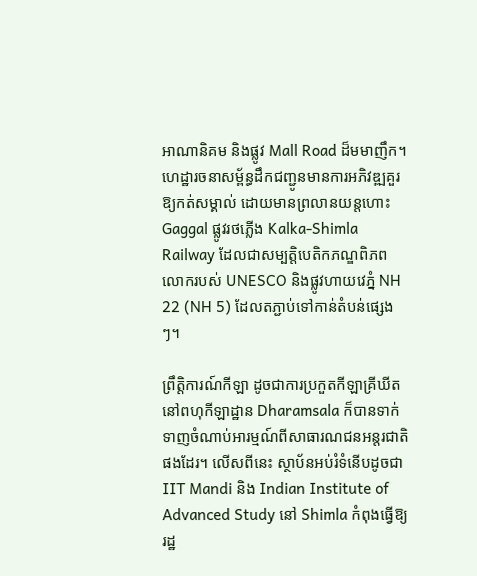អាណានិគម និងផ្លូវ Mall Road ដ៏មមាញឹក។ ហេដ្ឋារចនាសម្ព័ន្ធដឹកជញ្ជូនមានការអភិវឌ្ឍគួរឱ្យកត់សម្គាល់ ដោយមានព្រលានយន្តហោះ Gaggal ផ្លូវរថភ្លើង Kalka-Shimla Railway ដែលជាសម្បត្តិបេតិកភណ្ឌពិភពលោករបស់ UNESCO និងផ្លូវហាយវេភ្នំ NH 22 (NH 5) ដែលតភ្ជាប់ទៅកាន់តំបន់ផ្សេងៗ។

ព្រឹត្តិការណ៍កីឡា ដូចជាការប្រកួតកីឡាគ្រីឃីតនៅពហុកីឡាដ្ឋាន Dharamsala ក៏បានទាក់ទាញចំណាប់អារម្មណ៍ពីសាធារណជនអន្តរជាតិផងដែរ។ លើសពីនេះ ស្ថាប័នអប់រំទំនើបដូចជា IIT Mandi និង Indian Institute of Advanced Study នៅ Shimla កំពុងធ្វើឱ្យរដ្ឋ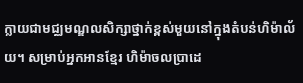ក្លាយជាមជ្ឈមណ្ឌលសិក្សាថ្នាក់ខ្ពស់មួយនៅក្នុងតំបន់ហិម៉ាល័យ។ សម្រាប់អ្នកអានខ្មែរ ហិម៉ាចលប្រាដេ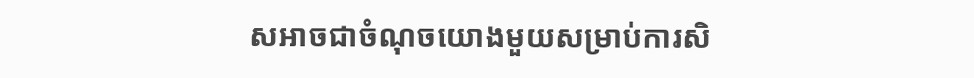សអាចជាចំណុចយោងមួយសម្រាប់ការសិ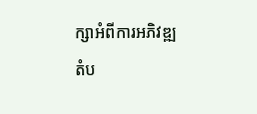ក្សាអំពីការអភិវឌ្ឍតំប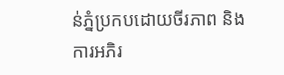ន់ភ្នំប្រកបដោយចីរភាព និងការអភិរ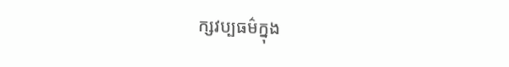ក្សវប្បធម៌ក្នុង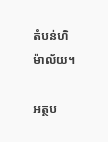តំបន់ហិម៉ាល័យ។

អត្ថប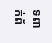ទពាក់ព័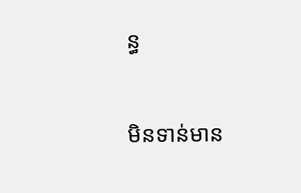ន្ធ

មិនទាន់មាន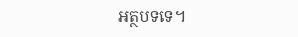អត្ថបទទេ។